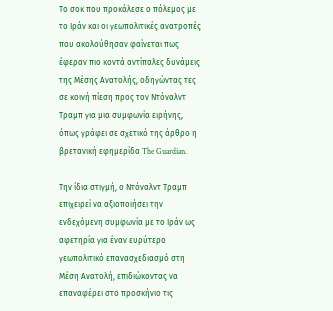Το σοκ που προκάλεσε ο πόλεμος με το Ιράν και οι γεωπολιτικές ανατροπές που ακολούθησαν φαίνεται πως έφεραν πιο κοντά αντίπαλες δυνάμεις της Μέσης Ανατολής, οδηγώντας τες σε κοινή πίεση προς τον Ντόναλντ Τραμπ για μια συμφωνία ειρήνης, όπως γράφει σε σχετικό της άρθρο η βρετανική εφημερίδα The Guardian.

Την ίδια στιγμή, ο Ντόναλντ Τραμπ επιχειρεί να αξιοποιήσει την ενδεχόμενη συμφωνία με το Ιράν ως αφετηρία για έναν ευρύτερο γεωπολιτικό επανασχεδιασμό στη Μέση Ανατολή, επιδιώκοντας να επαναφέρει στο προσκήνιο τις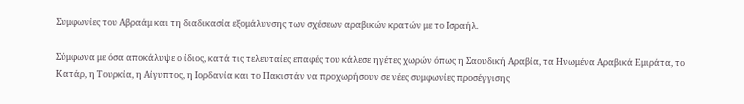Συμφωνίες του Αβραάμ και τη διαδικασία εξομάλυνσης των σχέσεων αραβικών κρατών με το Ισραήλ.

Σύμφωνα με όσα αποκάλυψε ο ίδιος, κατά τις τελευταίες επαφές του κάλεσε ηγέτες χωρών όπως η Σαουδική Αραβία, τα Ηνωμένα Αραβικά Εμιράτα, το Κατάρ, η Τουρκία, η Αίγυπτος, η Ιορδανία και το Πακιστάν να προχωρήσουν σε νέες συμφωνίες προσέγγισης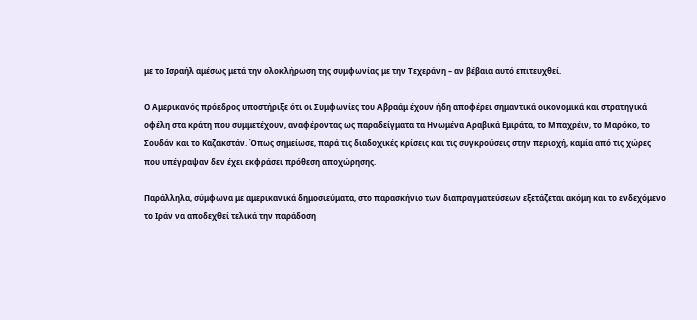με το Ισραήλ αμέσως μετά την ολοκλήρωση της συμφωνίας με την Τεχεράνη – αν βέβαια αυτό επιτευχθεί.

Ο Αμερικανός πρόεδρος υποστήριξε ότι οι Συμφωνίες του Αβραάμ έχουν ήδη αποφέρει σημαντικά οικονομικά και στρατηγικά οφέλη στα κράτη που συμμετέχουν, αναφέροντας ως παραδείγματα τα Ηνωμένα Αραβικά Εμιράτα, το Μπαχρέιν, το Μαρόκο, το Σουδάν και το Καζακστάν. Όπως σημείωσε, παρά τις διαδοχικές κρίσεις και τις συγκρούσεις στην περιοχή, καμία από τις χώρες που υπέγραψαν δεν έχει εκφράσει πρόθεση αποχώρησης.

Παράλληλα, σύμφωνα με αμερικανικά δημοσιεύματα, στο παρασκήνιο των διαπραγματεύσεων εξετάζεται ακόμη και το ενδεχόμενο το Ιράν να αποδεχθεί τελικά την παράδοση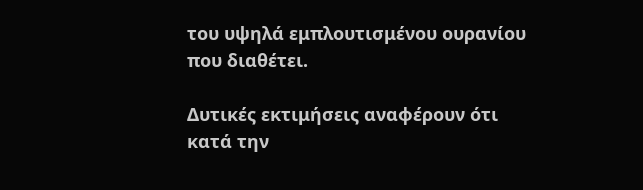του υψηλά εμπλουτισμένου ουρανίου που διαθέτει.

Δυτικές εκτιμήσεις αναφέρουν ότι κατά την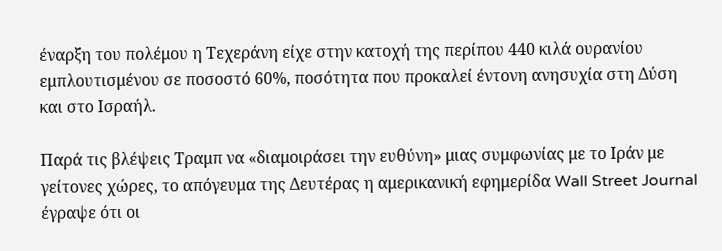έναρξη του πολέμου η Τεχεράνη είχε στην κατοχή της περίπου 440 κιλά ουρανίου εμπλουτισμένου σε ποσοστό 60%, ποσότητα που προκαλεί έντονη ανησυχία στη Δύση και στο Ισραήλ.

Παρά τις βλέψεις Τραμπ να «διαμοιράσει την ευθύνη» μιας συμφωνίας με το Ιράν με γείτονες χώρες, το απόγευμα της Δευτέρας η αμερικανική εφημερίδα Wall Street Journal έγραψε ότι οι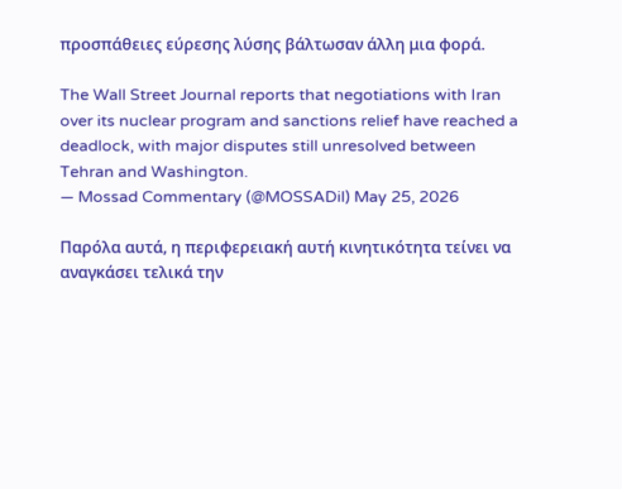προσπάθειες εύρεσης λύσης βάλτωσαν άλλη μια φορά.

The Wall Street Journal reports that negotiations with Iran over its nuclear program and sanctions relief have reached a deadlock, with major disputes still unresolved between Tehran and Washington.
— Mossad Commentary (@MOSSADil) May 25, 2026

Παρόλα αυτά, η περιφερειακή αυτή κινητικότητα τείνει να αναγκάσει τελικά την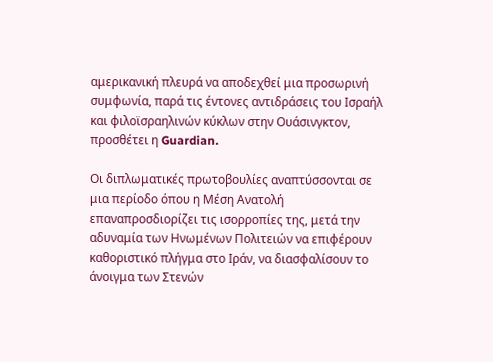αμερικανική πλευρά να αποδεχθεί μια προσωρινή συμφωνία, παρά τις έντονες αντιδράσεις του Ισραήλ και φιλοϊσραηλινών κύκλων στην Ουάσινγκτον, προσθέτει η Guardian.

Οι διπλωματικές πρωτοβουλίες αναπτύσσονται σε μια περίοδο όπου η Μέση Ανατολή επαναπροσδιορίζει τις ισορροπίες της, μετά την αδυναμία των Ηνωμένων Πολιτειών να επιφέρουν καθοριστικό πλήγμα στο Ιράν, να διασφαλίσουν το άνοιγμα των Στενών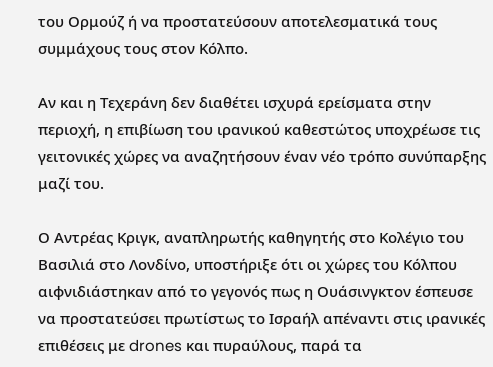του Ορμούζ ή να προστατεύσουν αποτελεσματικά τους συμμάχους τους στον Κόλπο.

Αν και η Τεχεράνη δεν διαθέτει ισχυρά ερείσματα στην περιοχή, η επιβίωση του ιρανικού καθεστώτος υποχρέωσε τις γειτονικές χώρες να αναζητήσουν έναν νέο τρόπο συνύπαρξης μαζί του.

Ο Αντρέας Κριγκ, αναπληρωτής καθηγητής στο Κολέγιο του Βασιλιά στο Λονδίνο, υποστήριξε ότι οι χώρες του Κόλπου αιφνιδιάστηκαν από το γεγονός πως η Ουάσινγκτον έσπευσε να προστατεύσει πρωτίστως το Ισραήλ απέναντι στις ιρανικές επιθέσεις με drones και πυραύλους, παρά τα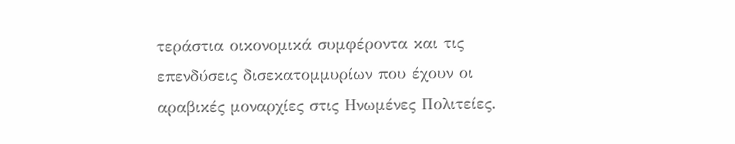τεράστια οικονομικά συμφέροντα και τις επενδύσεις δισεκατομμυρίων που έχουν οι αραβικές μοναρχίες στις Ηνωμένες Πολιτείες.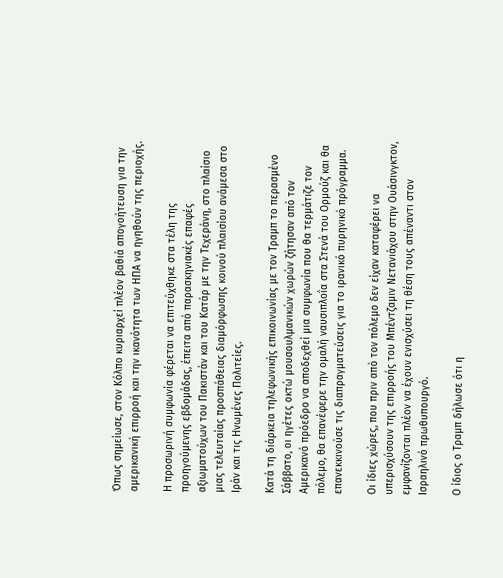Όπως σημείωσε, στον Κόλπο κυριαρχεί πλέον βαθιά απογοήτευση για την αμερικανική επιρροή και την ικανότητα των ΗΠΑ να ηγηθούν της περιοχής.

Η προσωρινή συμφωνία φέρεται να επιτεύχθηκε στα τέλη της προηγούμενης εβδομάδας, έπειτα από παρασκηνιακές επαφές αξιωματούχων του Πακιστάν και του Κατάρ με την Τεχεράνη, στο πλαίσιο μιας τελευταίας προσπάθειας διαμόρφωσης κοινού πλαισίου ανάμεσα στο Ιράν και τις Ηνωμένες Πολιτείες.

Κατά τη διάρκεια τηλεφωνικής επικοινωνίας με τον Τραμπ το περασμένο Σάββατο, οι ηγέτες οκτώ μουσουλμανικών χωρών ζήτησαν από τον Αμερικανό πρόεδρο να αποδεχθεί μια συμφωνία που θα τερμάτιζε τον πόλεμο, θα επανέφερε την ομαλή ναυσιπλοΐα στα Στενά του Ορμούζ και θα επανεκκινούσε τις διαπραγματεύσεις για το ιρανικό πυρηνικό πρόγραμμα.

Οι ίδιες χώρες, που πριν από τον πόλεμο δεν είχαν καταφέρει να υπερισχύσουν της επιρροής του Μπέντζαμιν Νετανιάχου στην Ουάσινγκτον, εμφανίζονται πλέον να έχουν ενισχύσει τη θέση τους απέναντι στον Ισραηλινό πρωθυπουργό.

Ο ίδιος ο Τραμπ δήλωσε ότι η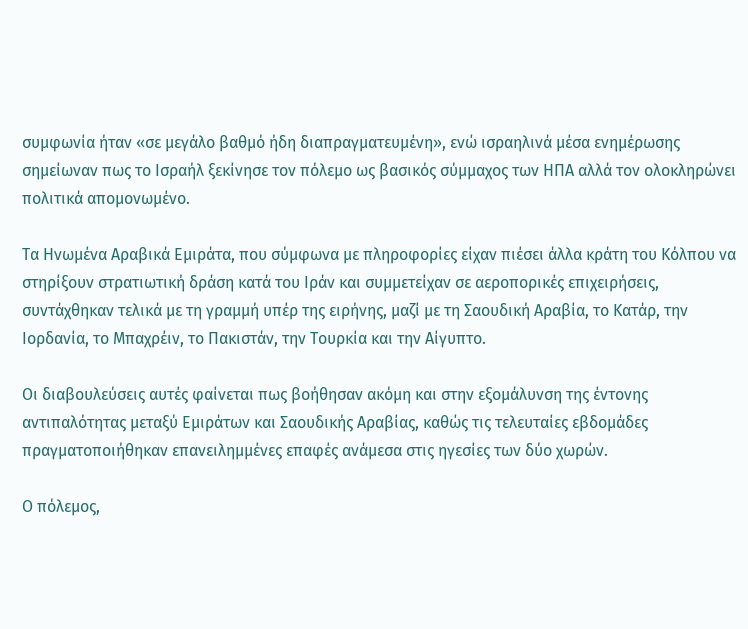συμφωνία ήταν «σε μεγάλο βαθμό ήδη διαπραγματευμένη», ενώ ισραηλινά μέσα ενημέρωσης σημείωναν πως το Ισραήλ ξεκίνησε τον πόλεμο ως βασικός σύμμαχος των ΗΠΑ αλλά τον ολοκληρώνει πολιτικά απομονωμένο.

Τα Ηνωμένα Αραβικά Εμιράτα, που σύμφωνα με πληροφορίες είχαν πιέσει άλλα κράτη του Κόλπου να στηρίξουν στρατιωτική δράση κατά του Ιράν και συμμετείχαν σε αεροπορικές επιχειρήσεις, συντάχθηκαν τελικά με τη γραμμή υπέρ της ειρήνης, μαζί με τη Σαουδική Αραβία, το Κατάρ, την Ιορδανία, το Μπαχρέιν, το Πακιστάν, την Τουρκία και την Αίγυπτο.

Οι διαβουλεύσεις αυτές φαίνεται πως βοήθησαν ακόμη και στην εξομάλυνση της έντονης αντιπαλότητας μεταξύ Εμιράτων και Σαουδικής Αραβίας, καθώς τις τελευταίες εβδομάδες πραγματοποιήθηκαν επανειλημμένες επαφές ανάμεσα στις ηγεσίες των δύο χωρών.

Ο πόλεμος,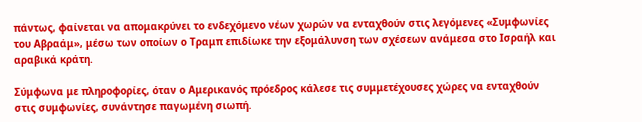πάντως, φαίνεται να απομακρύνει το ενδεχόμενο νέων χωρών να ενταχθούν στις λεγόμενες «Συμφωνίες του Αβραάμ», μέσω των οποίων ο Τραμπ επιδίωκε την εξομάλυνση των σχέσεων ανάμεσα στο Ισραήλ και αραβικά κράτη.

Σύμφωνα με πληροφορίες, όταν ο Αμερικανός πρόεδρος κάλεσε τις συμμετέχουσες χώρες να ενταχθούν στις συμφωνίες, συνάντησε παγωμένη σιωπή.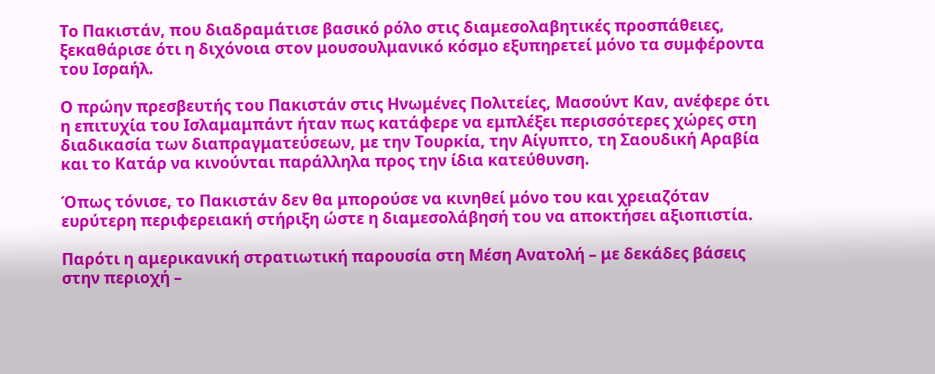Το Πακιστάν, που διαδραμάτισε βασικό ρόλο στις διαμεσολαβητικές προσπάθειες, ξεκαθάρισε ότι η διχόνοια στον μουσουλμανικό κόσμο εξυπηρετεί μόνο τα συμφέροντα του Ισραήλ.

Ο πρώην πρεσβευτής του Πακιστάν στις Ηνωμένες Πολιτείες, Μασούντ Καν, ανέφερε ότι η επιτυχία του Ισλαμαμπάντ ήταν πως κατάφερε να εμπλέξει περισσότερες χώρες στη διαδικασία των διαπραγματεύσεων, με την Τουρκία, την Αίγυπτο, τη Σαουδική Αραβία και το Κατάρ να κινούνται παράλληλα προς την ίδια κατεύθυνση.

Όπως τόνισε, το Πακιστάν δεν θα μπορούσε να κινηθεί μόνο του και χρειαζόταν ευρύτερη περιφερειακή στήριξη ώστε η διαμεσολάβησή του να αποκτήσει αξιοπιστία.

Παρότι η αμερικανική στρατιωτική παρουσία στη Μέση Ανατολή – με δεκάδες βάσεις στην περιοχή –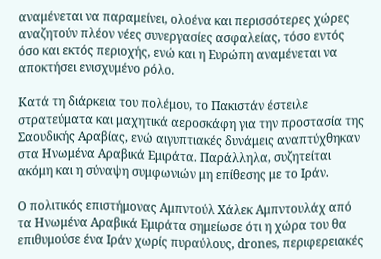αναμένεται να παραμείνει, ολοένα και περισσότερες χώρες αναζητούν πλέον νέες συνεργασίες ασφαλείας, τόσο εντός όσο και εκτός περιοχής, ενώ και η Ευρώπη αναμένεται να αποκτήσει ενισχυμένο ρόλο.

Κατά τη διάρκεια του πολέμου, το Πακιστάν έστειλε στρατεύματα και μαχητικά αεροσκάφη για την προστασία της Σαουδικής Αραβίας, ενώ αιγυπτιακές δυνάμεις αναπτύχθηκαν στα Ηνωμένα Αραβικά Εμιράτα. Παράλληλα, συζητείται ακόμη και η σύναψη συμφωνιών μη επίθεσης με το Ιράν.

Ο πολιτικός επιστήμονας Αμπντούλ Χάλεκ Αμπντουλάχ από τα Ηνωμένα Αραβικά Εμιράτα σημείωσε ότι η χώρα του θα επιθυμούσε ένα Ιράν χωρίς πυραύλους, drones, περιφερειακές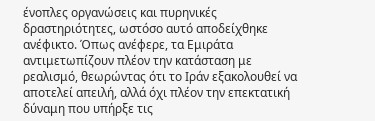ένοπλες οργανώσεις και πυρηνικές δραστηριότητες, ωστόσο αυτό αποδείχθηκε ανέφικτο. Όπως ανέφερε, τα Εμιράτα αντιμετωπίζουν πλέον την κατάσταση με ρεαλισμό, θεωρώντας ότι το Ιράν εξακολουθεί να αποτελεί απειλή, αλλά όχι πλέον την επεκτατική δύναμη που υπήρξε τις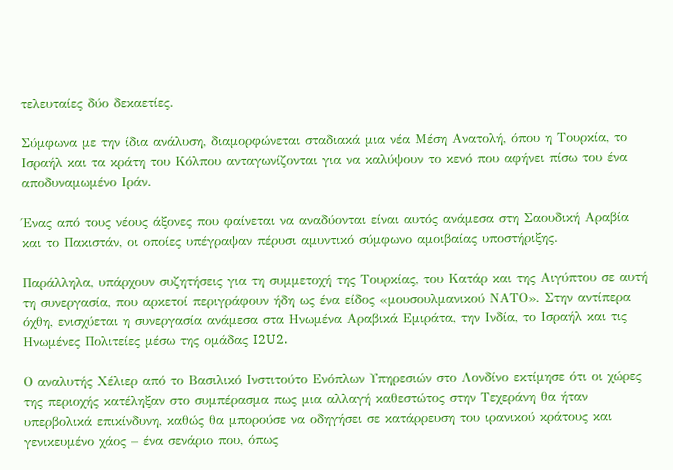τελευταίες δύο δεκαετίες.

Σύμφωνα με την ίδια ανάλυση, διαμορφώνεται σταδιακά μια νέα Μέση Ανατολή, όπου η Τουρκία, το Ισραήλ και τα κράτη του Κόλπου ανταγωνίζονται για να καλύψουν το κενό που αφήνει πίσω του ένα αποδυναμωμένο Ιράν.

Ένας από τους νέους άξονες που φαίνεται να αναδύονται είναι αυτός ανάμεσα στη Σαουδική Αραβία και το Πακιστάν, οι οποίες υπέγραψαν πέρυσι αμυντικό σύμφωνο αμοιβαίας υποστήριξης.

Παράλληλα, υπάρχουν συζητήσεις για τη συμμετοχή της Τουρκίας, του Κατάρ και της Αιγύπτου σε αυτή τη συνεργασία, που αρκετοί περιγράφουν ήδη ως ένα είδος «μουσουλμανικού ΝΑΤΟ». Στην αντίπερα όχθη, ενισχύεται η συνεργασία ανάμεσα στα Ηνωμένα Αραβικά Εμιράτα, την Ινδία, το Ισραήλ και τις Ηνωμένες Πολιτείες μέσω της ομάδας I2U2.

Ο αναλυτής Χέλιερ από το Βασιλικό Ινστιτούτο Ενόπλων Υπηρεσιών στο Λονδίνο εκτίμησε ότι οι χώρες της περιοχής κατέληξαν στο συμπέρασμα πως μια αλλαγή καθεστώτος στην Τεχεράνη θα ήταν υπερβολικά επικίνδυνη, καθώς θα μπορούσε να οδηγήσει σε κατάρρευση του ιρανικού κράτους και γενικευμένο χάος – ένα σενάριο που, όπως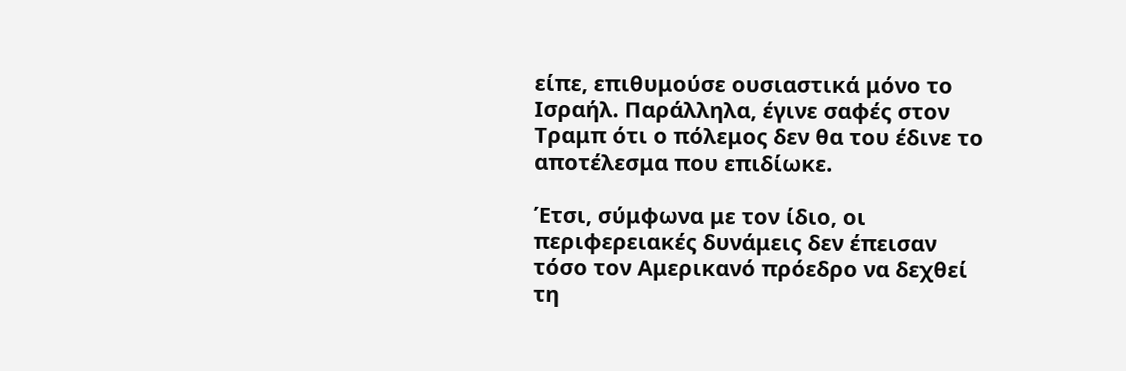είπε, επιθυμούσε ουσιαστικά μόνο το Ισραήλ. Παράλληλα, έγινε σαφές στον Τραμπ ότι ο πόλεμος δεν θα του έδινε το αποτέλεσμα που επιδίωκε.

Έτσι, σύμφωνα με τον ίδιο, οι περιφερειακές δυνάμεις δεν έπεισαν τόσο τον Αμερικανό πρόεδρο να δεχθεί τη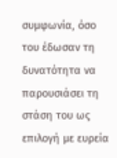συμφωνία, όσο του έδωσαν τη δυνατότητα να παρουσιάσει τη στάση του ως επιλογή με ευρεία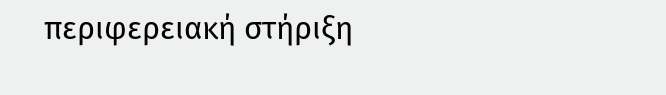περιφερειακή στήριξη